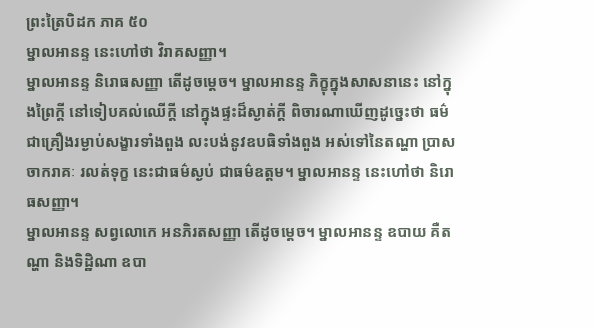ព្រះត្រៃបិដក ភាគ ៥០
ម្នាលអានន្ទ នេះហៅថា វិរាគសញ្ញា។
ម្នាលអានន្ទ និរោធសញ្ញា តើដូចម្តេច។ ម្នាលអានន្ទ ភិក្ខុក្នុងសាសនានេះ នៅក្នុងព្រៃក្តី នៅទៀបគល់ឈើក្តី នៅក្នុងផ្ទះដ៏ស្ងាត់ក្តី ពិចារណាឃើញដូច្នេះថា ធម៌ជាគ្រឿងរម្ងាប់សង្ខារទាំងពួង លះបង់នូវឧបធិទាំងពួង អស់ទៅនៃតណ្ហា ប្រាសចាករាគៈ រលត់ទុក្ខ នេះជាធម៌ស្ងប់ ជាធម៌ឧត្តម។ ម្នាលអានន្ទ នេះហៅថា និរោធសញ្ញា។
ម្នាលអានន្ទ សព្វលោកេ អនភិរតសញ្ញា តើដូចម្តេច។ ម្នាលអានន្ទ ឧបាយ គឺតណ្ហា និងទិដ្ឋិណា ឧបា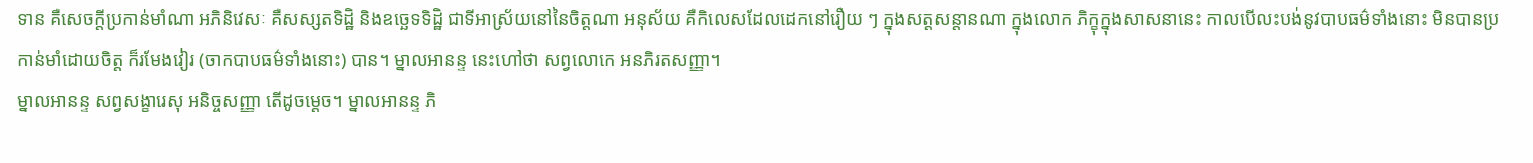ទាន គឺសេចក្តីប្រកាន់មាំណា អភិនិវេសៈ គឺសស្សតទិដ្ឋិ និងឧច្ឆេទទិដ្ឋិ ជាទីអាស្រ័យនៅនៃចិត្តណា អនុស័យ គឺកិលេសដែលដេកនៅរឿយ ៗ ក្នុងសត្តសន្តានណា ក្នុងលោក ភិក្ខុក្នុងសាសនានេះ កាលបើលះបង់នូវបាបធម៌ទាំងនោះ មិនបានប្រកាន់មាំដោយចិត្ត ក៏រមែងវៀរ (ចាកបាបធម៌ទាំងនោះ) បាន។ ម្នាលអានន្ទ នេះហៅថា សព្វលោកេ អនភិរតសញ្ញា។
ម្នាលអានន្ទ សព្វសង្ខារេសុ អនិច្ចសញ្ញា តើដូចម្តេច។ ម្នាលអានន្ទ ភិ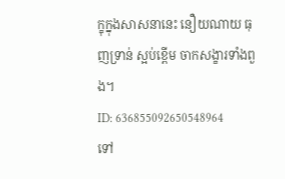ក្ខុក្នុងសាសនានេះ នឿយណាយ ធុញទ្រាន់ ស្អប់ខ្ពើម ចាកសង្ខារទាំងពួង។
ID: 636855092650548964
ទៅ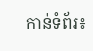កាន់ទំព័រ៖